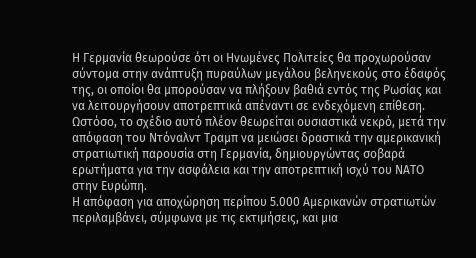Η Γερμανία θεωρούσε ότι οι Ηνωμένες Πολιτείες θα προχωρούσαν σύντομα στην ανάπτυξη πυραύλων μεγάλου βεληνεκούς στο έδαφός της, οι οποίοι θα μπορούσαν να πλήξουν βαθιά εντός της Ρωσίας και να λειτουργήσουν αποτρεπτικά απέναντι σε ενδεχόμενη επίθεση. Ωστόσο, το σχέδιο αυτό πλέον θεωρείται ουσιαστικά νεκρό, μετά την απόφαση του Ντόναλντ Τραμπ να μειώσει δραστικά την αμερικανική στρατιωτική παρουσία στη Γερμανία, δημιουργώντας σοβαρά ερωτήματα για την ασφάλεια και την αποτρεπτική ισχύ του ΝΑΤΟ στην Ευρώπη.
Η απόφαση για αποχώρηση περίπου 5.000 Αμερικανών στρατιωτών περιλαμβάνει, σύμφωνα με τις εκτιμήσεις, και μια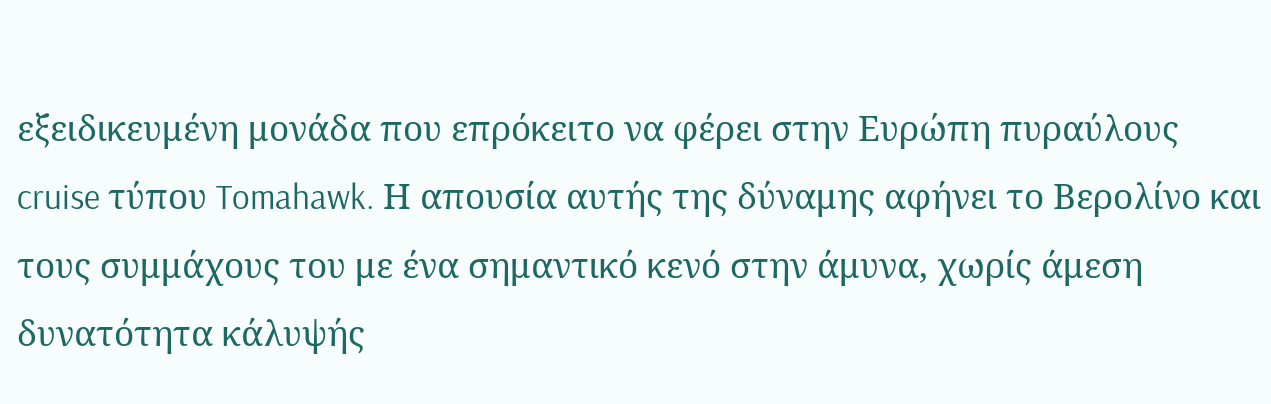εξειδικευμένη μονάδα που επρόκειτο να φέρει στην Ευρώπη πυραύλους cruise τύπου Tomahawk. Η απουσία αυτής της δύναμης αφήνει το Βερολίνο και τους συμμάχους του με ένα σημαντικό κενό στην άμυνα, χωρίς άμεση δυνατότητα κάλυψής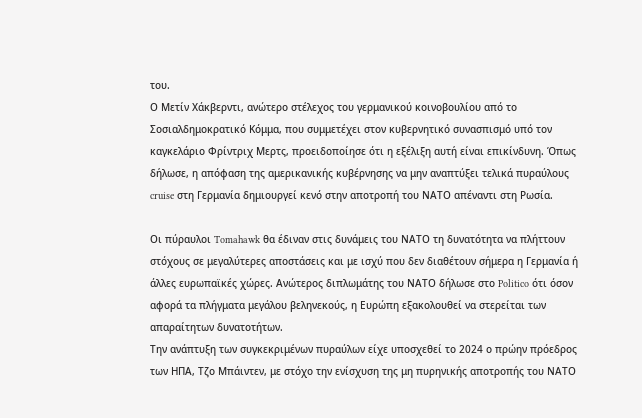του.
Ο Μετίν Χάκβερντι, ανώτερο στέλεχος του γερμανικού κοινοβουλίου από το Σοσιαλδημοκρατικό Κόμμα, που συμμετέχει στον κυβερνητικό συνασπισμό υπό τον καγκελάριο Φρίντριχ Μερτς, προειδοποίησε ότι η εξέλιξη αυτή είναι επικίνδυνη. Όπως δήλωσε, η απόφαση της αμερικανικής κυβέρνησης να μην αναπτύξει τελικά πυραύλους cruise στη Γερμανία δημιουργεί κενό στην αποτροπή του ΝΑΤΟ απέναντι στη Ρωσία.

Οι πύραυλοι Tomahawk θα έδιναν στις δυνάμεις του ΝΑΤΟ τη δυνατότητα να πλήττουν στόχους σε μεγαλύτερες αποστάσεις και με ισχύ που δεν διαθέτουν σήμερα η Γερμανία ή άλλες ευρωπαϊκές χώρες. Ανώτερος διπλωμάτης του ΝΑΤΟ δήλωσε στο Politico ότι όσον αφορά τα πλήγματα μεγάλου βεληνεκούς, η Ευρώπη εξακολουθεί να στερείται των απαραίτητων δυνατοτήτων.
Την ανάπτυξη των συγκεκριμένων πυραύλων είχε υποσχεθεί το 2024 ο πρώην πρόεδρος των ΗΠΑ, Τζο Μπάιντεν, με στόχο την ενίσχυση της μη πυρηνικής αποτροπής του ΝΑΤΟ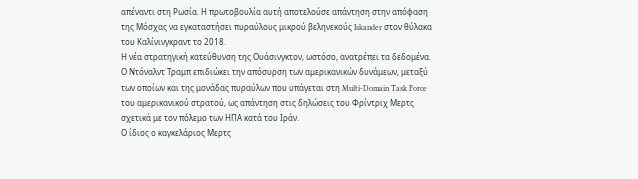απέναντι στη Ρωσία. Η πρωτοβουλία αυτή αποτελούσε απάντηση στην απόφαση της Μόσχας να εγκαταστήσει πυραύλους μικρού βεληνεκούς Iskander στον θύλακα του Καλίνινγκραντ το 2018.
Η νέα στρατηγική κατεύθυνση της Ουάσινγκτον, ωστόσο, ανατρέπει τα δεδομένα. Ο Ντόναλντ Τραμπ επιδιώκει την απόσυρση των αμερικανικών δυνάμεων, μεταξύ των οποίων και της μονάδας πυραύλων που υπάγεται στη Multi-Domain Task Force του αμερικανικού στρατού, ως απάντηση στις δηλώσεις του Φρίντριχ Μερτς σχετικά με τον πόλεμο των ΗΠΑ κατά του Ιράν.
Ο ίδιος ο καγκελάριος Μερτς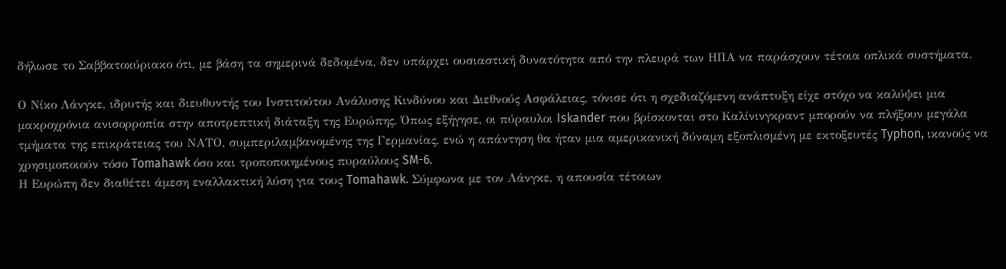δήλωσε το Σαββατοκύριακο ότι, με βάση τα σημερινά δεδομένα, δεν υπάρχει ουσιαστική δυνατότητα από την πλευρά των ΗΠΑ να παράσχουν τέτοια οπλικά συστήματα.

Ο Νίκο Λάνγκε, ιδρυτής και διευθυντής του Ινστιτούτου Ανάλυσης Κινδύνου και Διεθνούς Ασφάλειας, τόνισε ότι η σχεδιαζόμενη ανάπτυξη είχε στόχο να καλύψει μια μακροχρόνια ανισορροπία στην αποτρεπτική διάταξη της Ευρώπης. Όπως εξήγησε, οι πύραυλοι Iskander που βρίσκονται στο Καλίνινγκραντ μπορούν να πλήξουν μεγάλα τμήματα της επικράτειας του ΝΑΤΟ, συμπεριλαμβανομένης της Γερμανίας, ενώ η απάντηση θα ήταν μια αμερικανική δύναμη εξοπλισμένη με εκτοξευτές Typhon, ικανούς να χρησιμοποιούν τόσο Tomahawk όσο και τροποποιημένους πυραύλους SM-6.
Η Ευρώπη δεν διαθέτει άμεση εναλλακτική λύση για τους Tomahawk. Σύμφωνα με τον Λάνγκε, η απουσία τέτοιων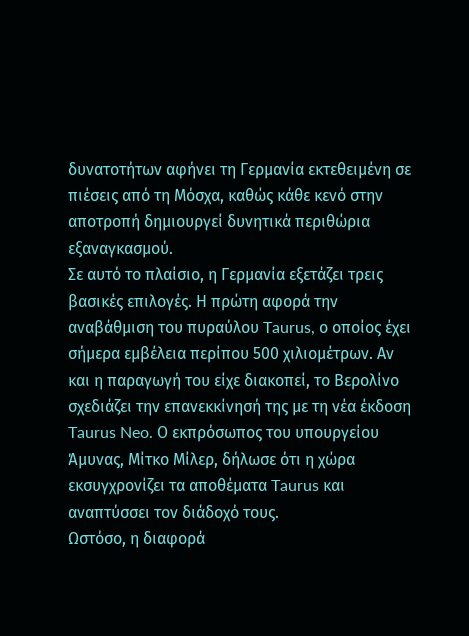δυνατοτήτων αφήνει τη Γερμανία εκτεθειμένη σε πιέσεις από τη Μόσχα, καθώς κάθε κενό στην αποτροπή δημιουργεί δυνητικά περιθώρια εξαναγκασμού.
Σε αυτό το πλαίσιο, η Γερμανία εξετάζει τρεις βασικές επιλογές. Η πρώτη αφορά την αναβάθμιση του πυραύλου Taurus, ο οποίος έχει σήμερα εμβέλεια περίπου 500 χιλιομέτρων. Αν και η παραγωγή του είχε διακοπεί, το Βερολίνο σχεδιάζει την επανεκκίνησή της με τη νέα έκδοση Taurus Neo. Ο εκπρόσωπος του υπουργείου Άμυνας, Μίτκο Μίλερ, δήλωσε ότι η χώρα εκσυγχρονίζει τα αποθέματα Taurus και αναπτύσσει τον διάδοχό τους.
Ωστόσο, η διαφορά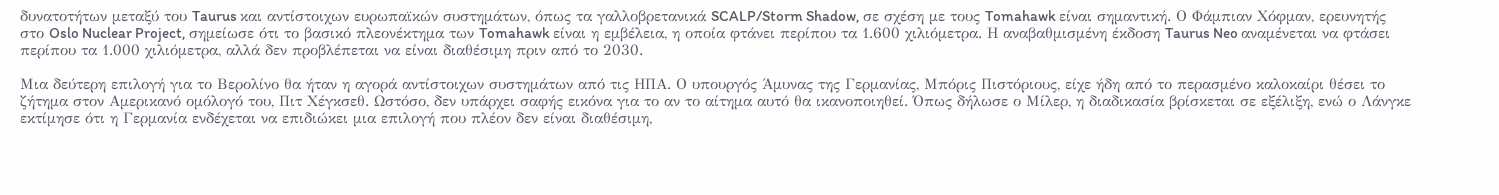δυνατοτήτων μεταξύ του Taurus και αντίστοιχων ευρωπαϊκών συστημάτων, όπως τα γαλλοβρετανικά SCALP/Storm Shadow, σε σχέση με τους Tomahawk είναι σημαντική. Ο Φάμπιαν Χόφμαν, ερευνητής στο Oslo Nuclear Project, σημείωσε ότι το βασικό πλεονέκτημα των Tomahawk είναι η εμβέλεια, η οποία φτάνει περίπου τα 1.600 χιλιόμετρα. Η αναβαθμισμένη έκδοση Taurus Neo αναμένεται να φτάσει περίπου τα 1.000 χιλιόμετρα, αλλά δεν προβλέπεται να είναι διαθέσιμη πριν από το 2030.

Μια δεύτερη επιλογή για το Βερολίνο θα ήταν η αγορά αντίστοιχων συστημάτων από τις ΗΠΑ. Ο υπουργός Άμυνας της Γερμανίας, Μπόρις Πιστόριους, είχε ήδη από το περασμένο καλοκαίρι θέσει το ζήτημα στον Αμερικανό ομόλογό του, Πιτ Χέγκσεθ. Ωστόσο, δεν υπάρχει σαφής εικόνα για το αν το αίτημα αυτό θα ικανοποιηθεί. Όπως δήλωσε ο Μίλερ, η διαδικασία βρίσκεται σε εξέλιξη, ενώ ο Λάνγκε εκτίμησε ότι η Γερμανία ενδέχεται να επιδιώκει μια επιλογή που πλέον δεν είναι διαθέσιμη,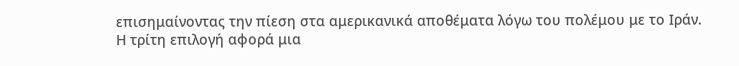επισημαίνοντας την πίεση στα αμερικανικά αποθέματα λόγω του πολέμου με το Ιράν.
Η τρίτη επιλογή αφορά μια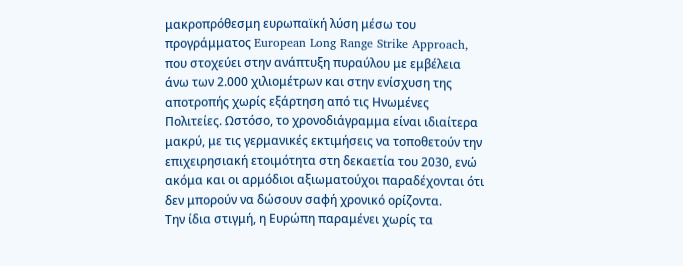μακροπρόθεσμη ευρωπαϊκή λύση μέσω του προγράμματος European Long Range Strike Approach, που στοχεύει στην ανάπτυξη πυραύλου με εμβέλεια άνω των 2.000 χιλιομέτρων και στην ενίσχυση της αποτροπής χωρίς εξάρτηση από τις Ηνωμένες Πολιτείες. Ωστόσο, το χρονοδιάγραμμα είναι ιδιαίτερα μακρύ, με τις γερμανικές εκτιμήσεις να τοποθετούν την επιχειρησιακή ετοιμότητα στη δεκαετία του 2030, ενώ ακόμα και οι αρμόδιοι αξιωματούχοι παραδέχονται ότι δεν μπορούν να δώσουν σαφή χρονικό ορίζοντα.
Την ίδια στιγμή, η Ευρώπη παραμένει χωρίς τα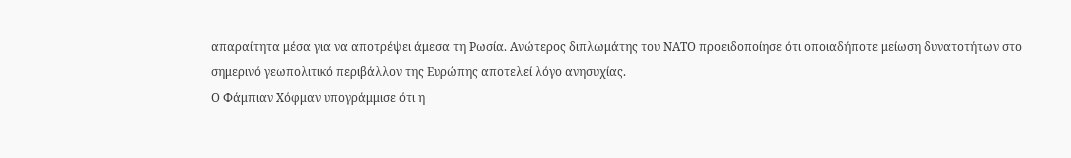απαραίτητα μέσα για να αποτρέψει άμεσα τη Ρωσία. Ανώτερος διπλωμάτης του ΝΑΤΟ προειδοποίησε ότι οποιαδήποτε μείωση δυνατοτήτων στο σημερινό γεωπολιτικό περιβάλλον της Ευρώπης αποτελεί λόγο ανησυχίας.
Ο Φάμπιαν Χόφμαν υπογράμμισε ότι η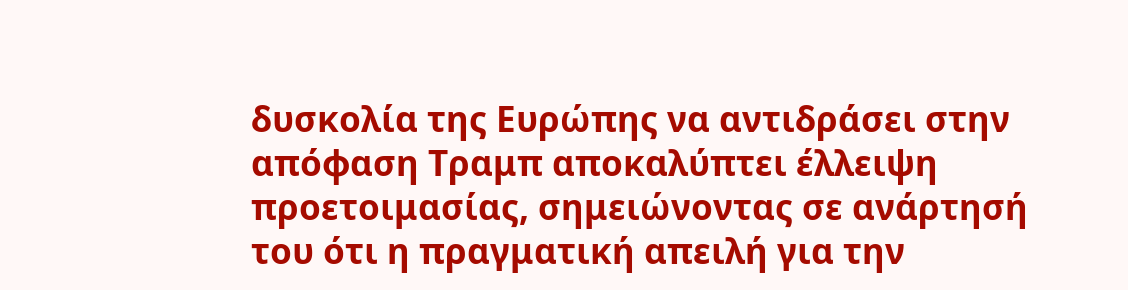δυσκολία της Ευρώπης να αντιδράσει στην απόφαση Τραμπ αποκαλύπτει έλλειψη προετοιμασίας, σημειώνοντας σε ανάρτησή του ότι η πραγματική απειλή για την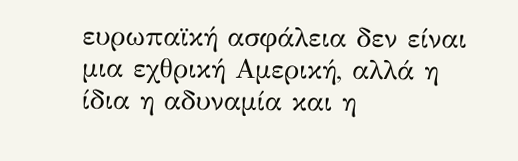ευρωπαϊκή ασφάλεια δεν είναι μια εχθρική Αμερική, αλλά η ίδια η αδυναμία και η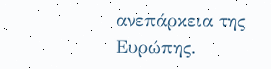ανεπάρκεια της Ευρώπης.